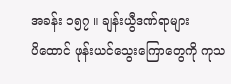အခန်း ၁၅၇ ။ ချန်းယွီဒဏ်ရာများ
ပိထောင် ဖုန်းယင်သွေးကြောတွေကို ကုသ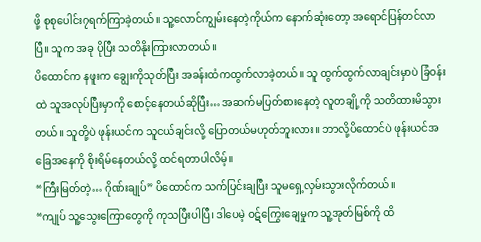ဖို့ စုစုပေါင်း၇ရက်ကြာခဲ့တယ်။ သူ့လောင်ကျွမ်းနေတဲ့ကိုယ်က နောက်ဆုံးတော့ အရောင်ပြန်တင်လာပြီ။ သူက အခု ပိုပြီး သတိနိုးကြားလာတယ်။
ပိထောင်က နဖူးက ချွေးကိုသုတ်ပြီး အခန်းထံကထွက်လာခဲ့တယ်။ သူ ထွက်ထွက်လာချင်းမှာပဲ ခြံဝန်းထဲ သူအလုပ်ပြီးမှာကို စောင့်နေတယ်ဆိုပြီး… အဆက်မပြတ်စားနေတဲ့ လူတချို့ကို သတိထားမိသွားတယ်။ သူတို့ပဲ ဖုန်းယင်က သူငယ်ချင်းလို့ ပြောတယ်မဟုတ်ဘူးလား။ ဘာလို့ပိထောင်ပဲ ဖုန်းယင်အခြေအနေကို စိုးရိမ်နေတယ်လို့ ထင်ရတာပါလိမ့်။
“ကြီးမြတ်တဲ့… ဂိုဏ်းချုပ်” ပိထောင်က သက်ပြင်းချပြီး သူမရှေ့လှမ်းသွားလိုက်တယ်။
“ကျုပ် သူ့သွေးကြောတွေကို ကုသပြီးပါပြီ၊ ဒါပေမဲ့ ဝဋ်ကြွေးချေမှုက သူ့အုတ်မြစ်ကို ထိ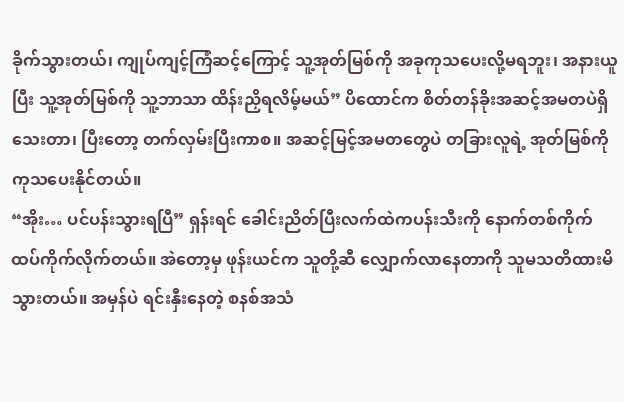ခိုက်သွားတယ်၊ ကျုပ်ကျင့်ကြံဆင့်ကြောင့် သူ့အုတ်မြစ်ကို အခုကုသပေးလို့မရဘူး၊ အနားယူပြီး သူ့အုတ်မြစ်ကို သူ့ဘာသာ ထိန်းညှိရလိမ့်မယ်” ပိထောင်က စိတ်တန်ခိုးအဆင့်အမတပဲရှိသေးတာ၊ ပြီးတော့ တက်လှမ်းပြီးကာစ။ အဆင့်မြင့်အမတတွေပဲ တခြားလူရဲ့ အုတ်မြစ်ကိုကုသပေးနိုင်တယ်။
“အိုး… ပင်ပန်းသွားရပြီ” ရှန်းရင် ခေါင်းညိတ်ပြီးလက်ထဲကပန်းသီးကို နောက်တစ်ကိုက် ထပ်ကိုက်လိုက်တယ်။ အဲတော့မှ ဖုန်းယင်က သူတို့ဆီ လျှောက်လာနေတာကို သူမသတိထားမိသွားတယ်။ အမှန်ပဲ ရင်းနှီးနေတဲ့ စနစ်အသံ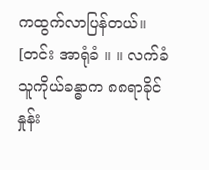ကထွက်လာပြန်တယ်။
[တင်း အာရုံခံ ။ ။ လက်ခံသူကိုယ်ခန္ဓာက ၈၈ရာခိုင်နှုန်း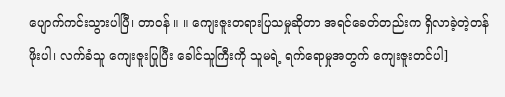ပျောက်ကင်းသွားပါပြီ၊ တာဝန် ။ ။ ကျေးဇူးတရားပြသမှုဆိုတာ အရင်ခေတ်တည်းက ရှိလာခဲ့တဲ့တန်ဖိုးပါ၊ လက်ခံသူ ကျေးဇူးပြုပြီး ခေါင်သူကြီးကို သူမရဲ့ ရက်ရောမှုအတွက် ကျေးဇူးတင်ပါ]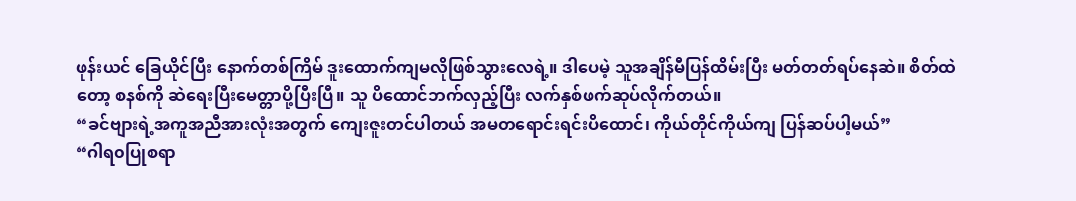ဖုန်းယင် ခြေယိုင်ပြီး နောက်တစ်ကြိမ် ဒူးထောက်ကျမလိုဖြစ်သွားလေရဲ့။ ဒါပေမဲ့ သူအချိန်မီပြန်ထိမ်းပြီး မတ်တတ်ရပ်နေဆဲ။ စိတ်ထဲတော့ စနစ်ကို ဆဲရေးပြီးမေတ္တာပို့ပြီးပြီ။ သူ ပိထောင်ဘက်လှည့်ပြီး လက်နှစ်ဖက်ဆုပ်လိုက်တယ်။
“ခင်ဗျားရဲ့အကူအညီအားလုံးအတွက် ကျေးဇူးတင်ပါတယ် အမတရောင်းရင်းပိထောင်၊ ကိုယ်တိုင်ကိုယ်ကျ ပြန်ဆပ်ပါ့မယ်”
“ဂါရ၀ပြုစရာ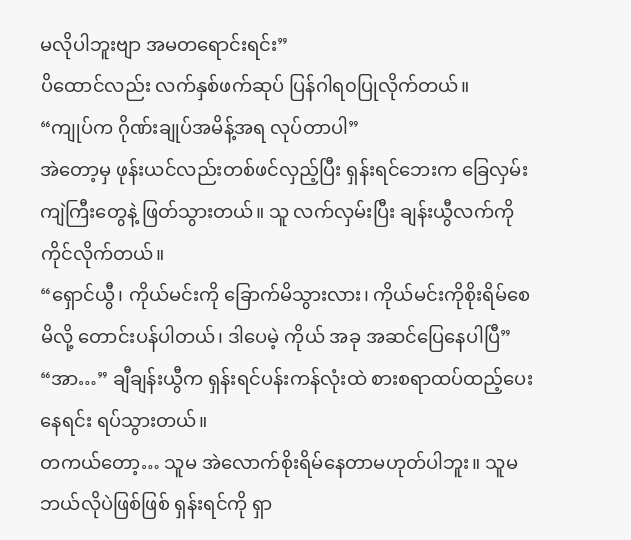မလိုပါဘူးဗျာ အမတရောင်းရင်း”
ပိထောင်လည်း လက်နှစ်ဖက်ဆုပ် ပြန်ဂါရ၀ပြုလိုက်တယ်။
“ကျုပ်က ဂိုဏ်းချုပ်အမိန့်အရ လုပ်တာပါ”
အဲတော့မှ ဖုန်းယင်လည်းတစ်ဖင်လှည့်ပြီး ရှန်းရင်ဘေးက ခြေလှမ်းကျဲကြီးတွေနဲ့ ဖြတ်သွားတယ်။ သူ လက်လှမ်းပြီး ချန်းယွီလက်ကို ကိုင်လိုက်တယ်။
“ရှောင်ယွီ၊ ကိုယ်မင်းကို ခြောက်မိသွားလား၊ ကိုယ်မင်းကိုစိုးရိမ်စေမိလို့ တောင်းပန်ပါတယ်၊ ဒါပေမဲ့ ကိုယ် အခု အဆင်ပြေနေပါပြီ”
“အာ…” ချီချန်းယွီက ရှန်းရင်ပန်းကန်လုံးထဲ စားစရာထပ်ထည့်ပေးနေရင်း ရပ်သွားတယ်။
တကယ်တော့… သူမ အဲလောက်စိုးရိမ်နေတာမဟုတ်ပါဘူး။ သူမ ဘယ်လိုပဲဖြစ်ဖြစ် ရှန်းရင်ကို ရှာ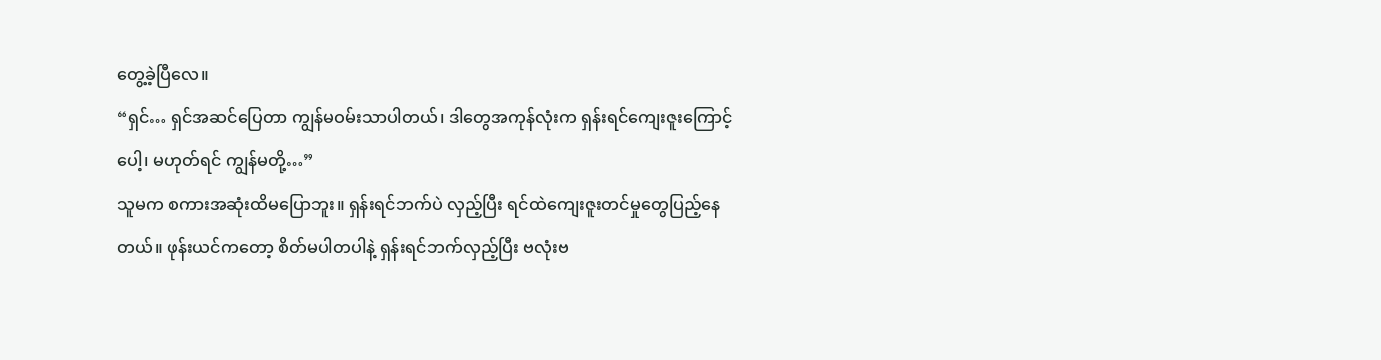တွေ့ခဲ့ပြီလေ။
“ရှင်… ရှင်အဆင်ပြေတာ ကျွန်မဝမ်းသာပါတယ်၊ ဒါတွေအကုန်လုံးက ရှန်းရင်ကျေးဇူးကြောင့်ပေါ့၊ မဟုတ်ရင် ကျွန်မတို့…”
သူမက စကားအဆုံးထိမပြောဘူး။ ရှန်းရင်ဘက်ပဲ လှည့်ပြီး ရင်ထဲကျေးဇူးတင်မှုတွေပြည့်နေတယ်။ ဖုန်းယင်ကတော့ စိတ်မပါတပါနဲ့ ရှန်းရင်ဘက်လှည့်ပြီး ဗလုံးဗ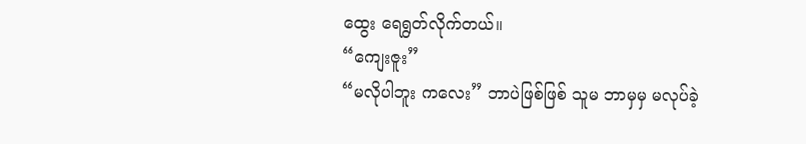ထွေး ရေရွတ်လိုက်တယ်။
“ကျေးဇူး”
“မလိုပါဘူး ကလေး” ဘာပဲဖြစ်ဖြစ် သူမ ဘာမှမှ မလုပ်ခဲ့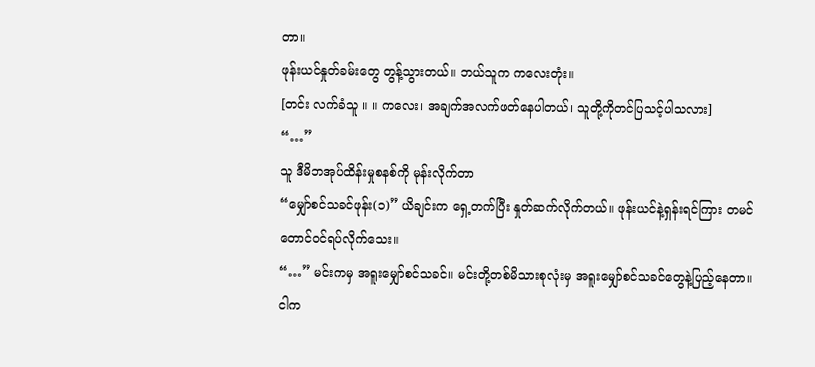တာ။
ဖုန်းယင်နှုတ်ခမ်းတွေ တွန့်သွားတယ်။ ဘယ်သူက ကလေးတုံး။
[တင်း လက်ခံသူ ။ ။ ကလေး၊ အချက်အလက်ဖတ်နေပါတယ်၊ သူတို့ကိုတင်ပြသင့်ပါသလား]
“…”
သူ ဒီမိဘအုပ်ထိန်းမှုစနစ်ကို မုန်းလိုက်တာ
“မျှော်စင်သခင်ဖုန်း(၁)” ယိချင်းက ရှေ့တက်ပြီး နှုတ်ဆက်လိုက်တယ်။ ဖုန်းယင်နဲ့ရှန်းရင်ကြား တမင်တောင်ဝင်ရပ်လိုက်သေး။
“…” မင်းကမှ အရူးမျှော်စင်သခင်။ မင်းတို့တစ်မိသားစုလုံးမှ အရူးမျှော်စင်သခင်တွေနဲ့ပြည့်နေတာ။ ငါက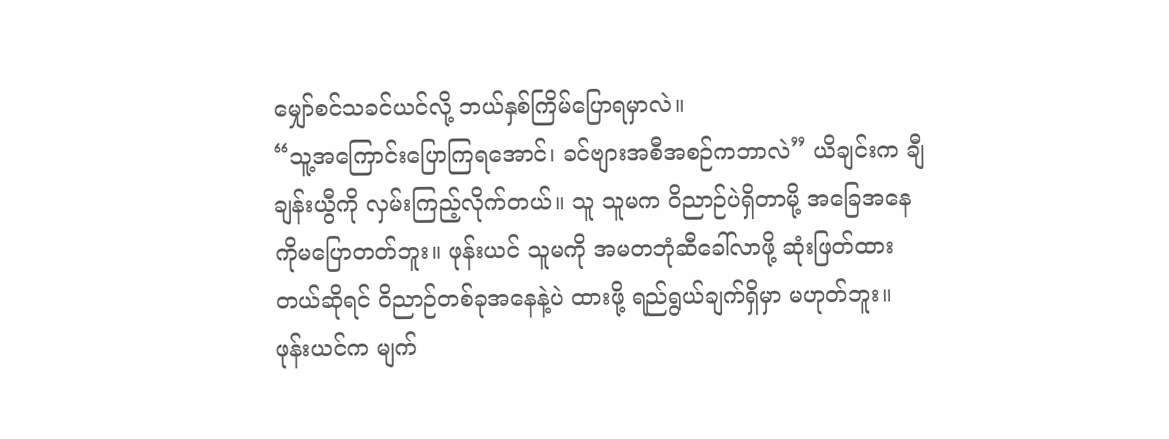မျှော်စင်သခင်ယင်လို့ ဘယ်နှစ်ကြိမ်ပြောရမှာလဲ။
“သူ့အကြောင်းပြောကြရအောင်၊ ခင်ဗျားအစီအစဉ်ကဘာလဲ” ယိချင်းက ချီချန်းယွီကို လှမ်းကြည့်လိုက်တယ်။ သူ သူမက ဝိညာဉ်ပဲရှိတာမို့ အခြေအနေကိုမပြောတတ်ဘူး။ ဖုန်းယင် သူမကို အမတဘုံဆီခေါ်လာဖို့ ဆုံးဖြတ်ထားတယ်ဆိုရင် ဝိညာဉ်တစ်ခုအနေနဲ့ပဲ ထားဖို့ ရည်ရွယ်ချက်ရှိမှာ မဟုတ်ဘူး။
ဖုန်းယင်က မျက်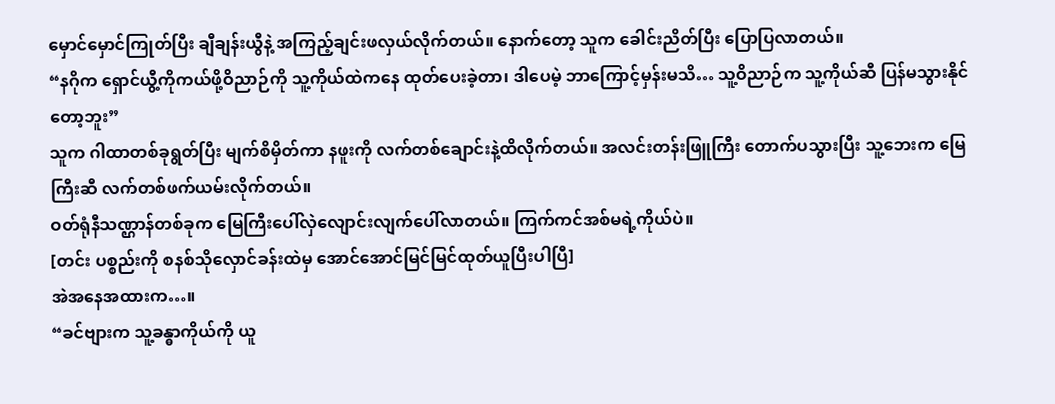မှောင်မှောင်ကြုတ်ပြီး ချီချန်းယွီနဲ့ အကြည့်ချင်းဖလှယ်လိုက်တယ်။ နောက်တော့ သူက ခေါင်းညိတ်ပြီး ပြောပြလာတယ်။
“နဂိုက ရှောင်ယွီ့ကိုကယ်ဖို့ဝိညာဉ်ကို သူ့ကိုယ်ထဲကနေ ထုတ်ပေးခဲ့တာ၊ ဒါပေမဲ့ ဘာကြောင့်မှန်းမသိ… သူ့ဝိညာဉ်က သူ့ကိုယ်ဆီ ပြန်မသွားနိုင်တော့ဘူး”
သူက ဂါထာတစ်ခုရွတ်ပြီး မျက်စိမှိတ်ကာ နဖူးကို လက်တစ်ချောင်းနဲ့ထိလိုက်တယ်။ အလင်းတန်းဖြူကြီး တောက်ပသွားပြီး သူ့ဘေးက မြေကြီးဆီ လက်တစ်ဖက်ယမ်းလိုက်တယ်။
ဝတ်ရုံနီသဏ္ဌာန်တစ်ခုက မြေကြီးပေါ်လှဲလျောင်းလျက်ပေါ်လာတယ်။ ကြက်ကင်အစ်မရဲ့ကိုယ်ပဲ။
[တင်း ပစ္စည်းကို စနစ်သိုလှောင်ခန်းထဲမှ အောင်အောင်မြင်မြင်ထုတ်ယူပြီးပါပြီ]
အဲအနေအထားက…။
“ခင်ဗျားက သူ့ခန္ဓာကိုယ်ကို ယူ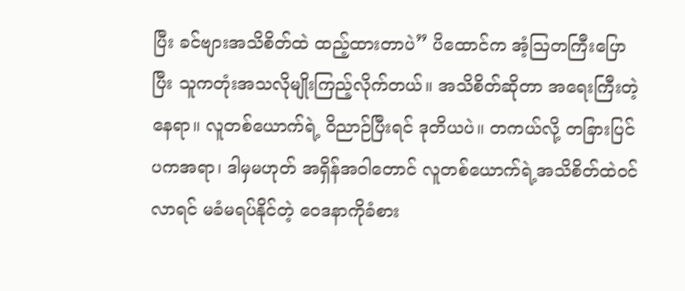ပြီး ခင်ဗျားအသိစိတ်ထဲ ထည့်ထားတာပဲ” ပိထောင်က အံ့ဩတကြီးပြောပြီး သူကတုံးအသလိုမျိုးကြည့်လိုက်တယ်။ အသိစိတ်ဆိုတာ အရေးကြီးတဲ့နေရာ။ လူတစ်ယောက်ရဲ့ ဝိညာဉ်ပြီးရင် ဒုတိယပဲ။ တကယ်လို့ တခြားပြင်ပကအရာ၊ ဒါမှမဟုတ် အရှိန်အဝါတောင် လူတစ်ယောက်ရဲ့အသိစိတ်ထဲဝင်လာရင် မခံမရပ်နိုင်တဲ့ ဝေဒနာကိုခံစား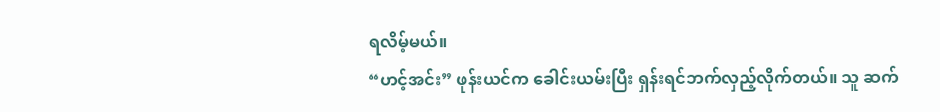ရလိမ့်မယ်။
“ဟင့်အင်း” ဖုန်းယင်က ခေါင်းယမ်းပြီး ရှန်းရင်ဘက်လှည့်လိုက်တယ်။ သူ ဆက်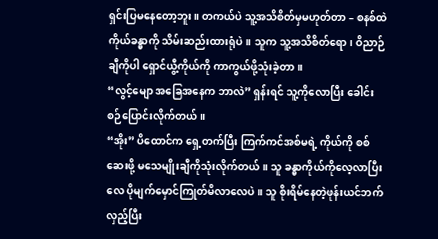ရှင်းပြမနေတော့ဘူး။ တကယ်ပဲ သူ့အသိစိတ်မှမဟုတ်တာ – စနစ်ထဲ ကိုယ်ခန္ဓာကို သိမ်းဆည်းထားရုံပဲ။ သူက သူ့အသိစိတ်ရော၊ ဝိညာဉ်ချီကိုပါ ရှောင်ယွီ့ကိုယ်ကို ကာကွယ်ဖို့သုံးခဲ့တာ။
“လွင့်မျော အခြေအနေက ဘာလဲ” ရှန်းရင် သူ့ကိုလောပြီး ခေါင်းစဉ်ပြောင်းလိုက်တယ်။
“အိုး” ပိထောင်က ရှေ့တက်ပြီး ကြက်ကင်အစ်မရဲ့ ကိုယ်ကို စစ်ဆေးဖို့ မသေမျိုးချီကိုသုံးလိုက်တယ်။ သူ ခန္ဓာကိုယ်ကိုလေ့လာပြီးလေ ပိုမျက်မှောင်ကြုတ်မိလာလေပဲ။ သူ စိုးရိမ်နေတဲ့ဖုန်းယင်ဘက်လှည့်ပြီး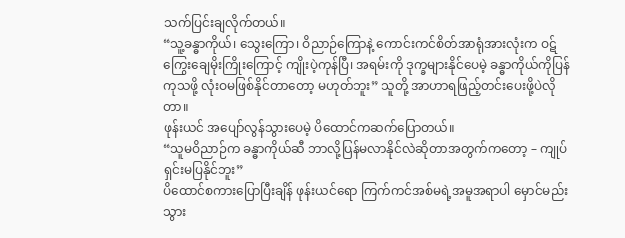သက်ပြင်းချလိုက်တယ်။
“သူ့ခန္ဓာကိုယ်၊ သွေးကြော၊ ဝိညာဉ်ကြောနဲ့ ကောင်းကင်စိတ်အာရုံအားလုံးက ဝဋ်ကြွေးချေမိုးကြိုးကြောင့် ကျိုးပဲ့ကုန်ပြီ၊ အရမ်းကို ဒုက္ခများနိုင်ပေမဲ့ ခန္ဓာကိုယ်ကိုပြန်ကုသဖို့ လုံးဝမဖြစ်နိုင်တာတော့ မဟုတ်ဘူး” သူတို့ အာဟာရဖြည့်တင်းပေးဖို့ပဲလိုတာ။
ဖုန်းယင် အပျော်လွန်သွားပေမဲ့ ပိထောင်ကဆက်ပြောတယ်။
“သူမဝိညာဉ်က ခန္ဓာကိုယ်ဆီ ဘာလို့ပြန်မလာနိုင်လဲဆိုတာအတွက်ကတော့ – ကျုပ်ရှင်းမပြနိုင်ဘူး”
ပိထောင်စကားပြောပြီးချိန် ဖုန်းယင်ရော ကြက်ကင်အစ်မရဲ့အမူအရာပါ မှောင်မည်းသွား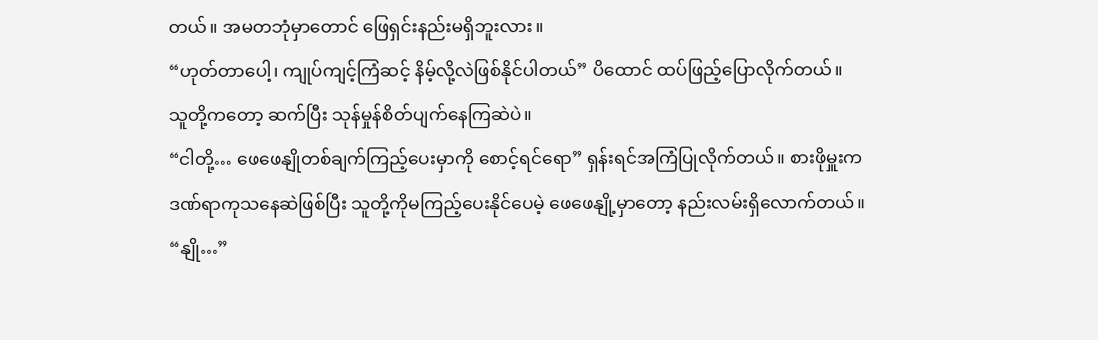တယ်။ အမတဘုံမှာတောင် ဖြေရှင်းနည်းမရှိဘူးလား။
“ဟုတ်တာပေါ့၊ ကျုပ်ကျင့်ကြံဆင့် နိမ့်လို့လဲဖြစ်နိုင်ပါတယ်” ပိထောင် ထပ်ဖြည့်ပြောလိုက်တယ်။
သူတို့ကတော့ ဆက်ပြီး သုန်မှုန်စိတ်ပျက်နေကြဆဲပဲ။
“ငါတို့… ဖေဖေနျိုတစ်ချက်ကြည့်ပေးမှာကို စောင့်ရင်ရော” ရှန်းရင်အကြံပြုလိုက်တယ်။ စားဖိုမှူးက ဒဏ်ရာကုသနေဆဲဖြစ်ပြီး သူတို့ကိုမကြည့်ပေးနိုင်ပေမဲ့ ဖေဖေနျို့မှာတော့ နည်းလမ်းရှိလောက်တယ်။
“နျို…”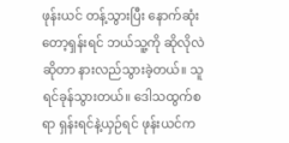ဖုန်းယင် တန့်သွားပြီး နောက်ဆုံးတော့ရှန်းရင် ဘယ်သူ့ကို ဆိုလိုလဲဆိုတာ နားလည်သွားခဲ့တယ်။ သူရင်ခုန်သွားတယ်။ ဒေါသထွက်စရာ ရှန်းရင်နဲ့ယှဉ်ရင် ဖုန်းယင်က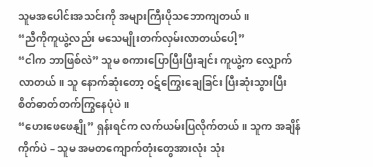သူမအပေါင်းအသင်းကို အများကြီးပိုသဘောကျတယ်။
“ညီကိုကူယွဲ့လည်း မသေမျိုးတက်လှမ်းလာတယ်ပေါ့”
“ငါက ဘာဖြစ်လဲ” သူမ စကားပြောပြီးပြီးချင်း ကူယွဲ့က လျှောက်လာတယ်။ သူ နောက်ဆုံးတော့ ဝဋ်ကြွေးချေခြင်း ပြီးဆုံးသွားပြီး စိတ်ဓာတ်တက်ကြွနေပုံပဲ။
“ဟေးဖေဖေနျို” ရှန်းရင်က လက်ယမ်းပြလိုက်တယ်။ သူက အချိန်ကိုက်ပဲ – သူမ အမတကျောက်တုံးတွေအားလုံး သုံး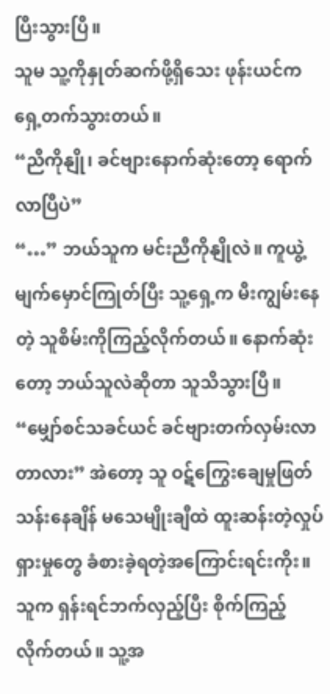ပြီးသွားပြီ။
သူမ သူ့ကိုနှုတ်ဆက်ဖို့ရှိသေး ဖုန်းယင်က ရှေ့တက်သွားတယ်။
“ညီကိုနျို၊ ခင်ဗျားနောက်ဆုံးတော့ ရောက်လာပြီပဲ”
“…” ဘယ်သူက မင်းညီကိုနျိုလဲ။ ကူယွဲ့ မျက်မှောင်ကြုတ်ပြီး သူ့ရှေ့က မီးကျွမ်းနေတဲ့ သူစိမ်းကိုကြည့်လိုက်တယ်။ နောက်ဆုံးတော့ ဘယ်သူလဲဆိုတာ သူသိသွားပြီ။
“မျှော်စင်သခင်ယင် ခင်ဗျားတက်လှမ်းလာတာလား” အဲတော့ သူ ဝဋ်ကြွေးချေမှုဖြတ်သန်းနေချိန် မသေမျိုးချီထဲ ထူးဆန်းတဲ့လှုပ်ရှားမှုတွေ ခံစားခဲ့ရတဲ့အကြောင်းရင်းကိုး။
သူက ရှန်းရင်ဘက်လှည့်ပြီး စိုက်ကြည့်လိုက်တယ်။ သူ့အ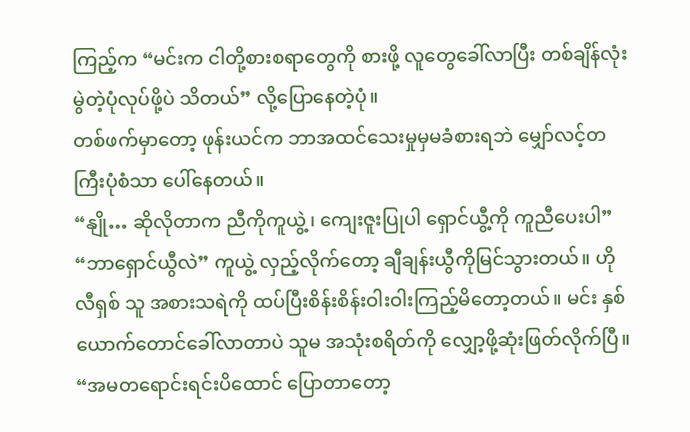ကြည့်က “မင်းက ငါတို့စားစရာတွေကို စားဖို့ လူတွေခေါ်လာပြီး တစ်ချိန်လုံးမွဲတဲ့ပုံလုပ်ဖို့ပဲ သိတယ်” လို့ပြောနေတဲ့ပုံ။
တစ်ဖက်မှာတော့ ဖုန်းယင်က ဘာအထင်သေးမှုမှမခံစားရဘဲ မျှော်လင့်တကြီးပုံစံသာ ပေါ်နေတယ်။
“နျို… ဆိုလိုတာက ညီကိုကူယွဲ့၊ ကျေးဇူးပြုပါ ရှောင်ယွီ့ကို ကူညီပေးပါ”
“ဘာရှောင်ယွီလဲ” ကူယွဲ့ လှည့်လိုက်တော့ ချီချန်းယွီကိုမြင်သွားတယ်။ ဟိုလီရှစ် သူ အစားသရဲကို ထပ်ပြီးစိန်းစိန်းဝါးဝါးကြည့်မိတော့တယ်။ မင်း နှစ်ယောက်တောင်ခေါ်လာတာပဲ သူမ အသုံးစရိတ်ကို လျှော့ဖို့ဆုံးဖြတ်လိုက်ပြီ။
“အမတရောင်းရင်းပိထောင် ပြောတာတော့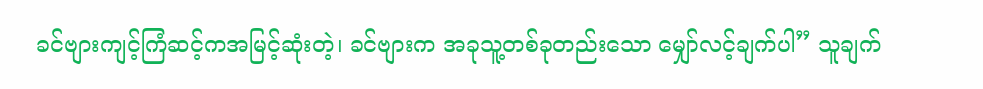ခင်ဗျားကျင့်ကြံဆင့်ကအမြင့်ဆုံးတဲ့၊ ခင်ဗျားက အခုသူ့တစ်ခုတည်းသော မျှော်လင့်ချက်ပါ” သူချက်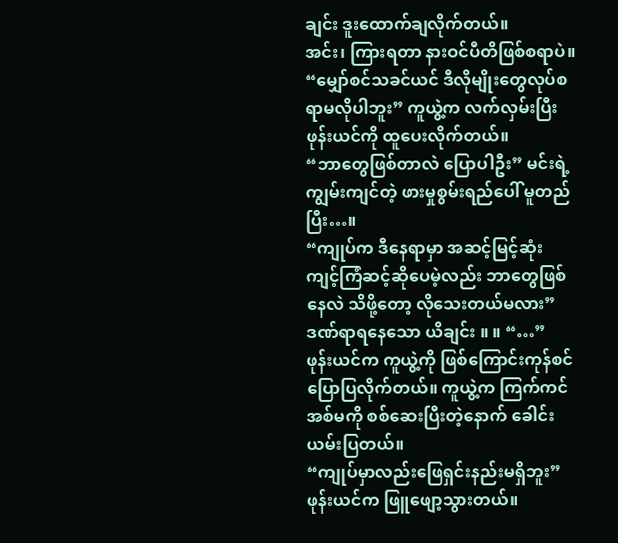ချင်း ဒူးထောက်ချလိုက်တယ်။
အင်း၊ ကြားရတာ နားဝင်ပီတိဖြစ်စရာပဲ။
“မျှော်စင်သခင်ယင် ဒီလိုမျိုးတွေလုပ်စရာမလိုပါဘူး” ကူယွဲ့က လက်လှမ်းပြီး ဖုန်းယင်ကို ထူပေးလိုက်တယ်။
“ဘာတွေဖြစ်တာလဲ ပြောပါဦး” မင်းရဲ့ ကျွမ်းကျင်တဲ့ ဖားမှုစွမ်းရည်ပေါ် မူတည်ပြီး…။
“ကျုပ်က ဒီနေရာမှာ အဆင့်မြင့်ဆုံး ကျင့်ကြံဆင့်ဆိုပေမဲ့လည်း ဘာတွေဖြစ်နေလဲ သိဖို့တော့ လိုသေးတယ်မလား”
ဒဏ်ရာရနေသော ယိချင်း ။ ။ “…”
ဖုန်းယင်က ကူယွဲ့ကို ဖြစ်ကြောင်းကုန်စင် ပြောပြလိုက်တယ်။ ကူယွဲ့က ကြက်ကင်အစ်မကို စစ်ဆေးပြီးတဲ့နောက် ခေါင်းယမ်းပြတယ်။
“ကျုပ်မှာလည်းဖြေရှင်းနည်းမရှိဘူး”
ဖုန်းယင်က ဖြူဖျော့သွားတယ်။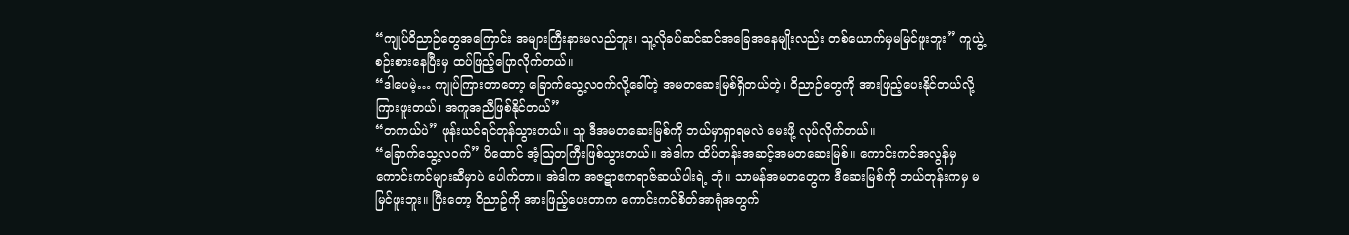“ကျုပ်ဝိညာဉ်တွေအကြောင်း အများကြီးနားမလည်ဘူး၊ သူ့လိုခပ်ဆင်ဆင်အခြေအနေမျိုးလည်း တစ်ယောက်မှမမြင်ဖူးဘူး” ကူယွဲ့ စဉ်းစားနေပြီးမှ ထပ်ဖြည့်ပြောလိုက်တယ်။
“ဒါပေမဲ့… ကျုပ်ကြားတာတော့ ခြောက်သွေ့လဝက်လို့ခေါ်တဲ့ အမတဆေးမြစ်ရှိတယ်တဲ့၊ ဝိညာဉ်တွေကို အားဖြည့်ပေးနိုင်တယ်လို့ ကြားဖူးတယ်၊ အကူအညီဖြစ်နိုင်တယ်”
“တကယ်ပဲ” ဖုန်းယင်ရင်တုန်သွားတယ်။ သူ ဒီအမတဆေးမြစ်ကို ဘယ်မှာရှာရမလဲ မေးဖို့ လုပ်လိုက်တယ်။
“ခြောက်သွေ့လဝက်” ပိထောင် အံ့ဩတကြီးဖြစ်သွားတယ်။ အဲဒါက ထိပ်တန်းအဆင့်အမတဆေးမြစ်။ ကောင်းကင်အလွန်မှကောင်းကင်များဆီမှာပဲ ပေါက်တာ။ အဲဒါက အဇဋာဧကရာဇ်ဆယ်ပါးရဲ့ ဘုံ။ သာမန်အမတတွေက ဒီဆေးမြစ်ကို ဘယ်တုန်းကမှ မမြင်ဖူးဘူး။ ပြီးတော့ ဝိညာဥ်ကို အားဖြည့်ပေးတာက ကောင်းကင်စိတ်အာရုံအတွက်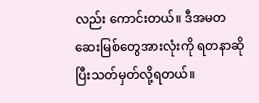လည်း ကောင်းတယ်။ ဒီအမတဆေးမြစ်တွေအားလုံးကို ရတနာဆိုပြီးသတ်မှတ်လို့ရတယ်။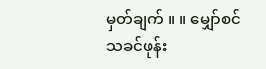မှတ်ချက် ။ ။ မျှော်စင်သခင်ဖုန်း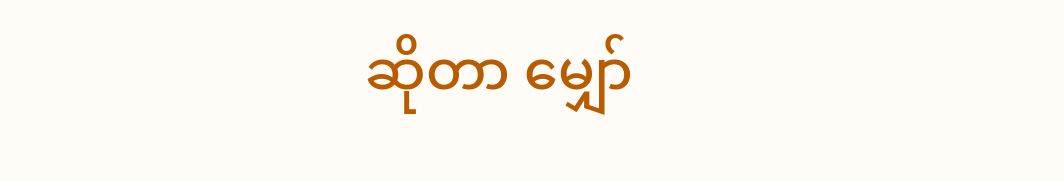ဆိုတာ မျှော်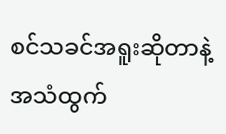စင်သခင်အရူးဆိုတာနဲ့ အသံထွက်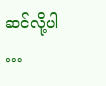ဆင်လို့ပါ
…